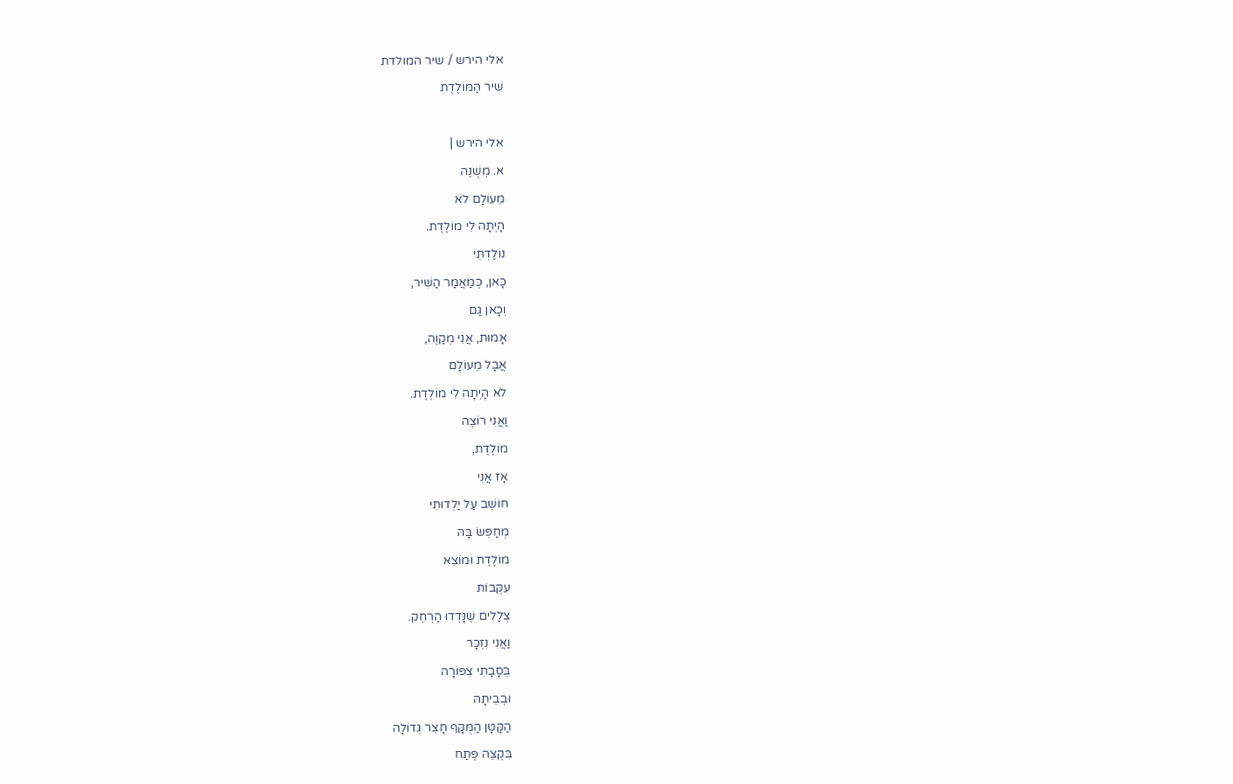אלי הירש / שיר המולדת
שִׁיר הַמּוֹלֶדֶת

אלי הירש |
א. מְשֻׁנֶּה
מֵעוֹלָם לֹא
הָיְתָה לִי מוֹלֶדֶת.
נוֹלַדְתִּי
כָּאן, כְּמַאֲמַר הַשִּׁיר,
וְכָאן גַּם
אָמוּת, אֲנִי מְקַוֶּה,
אֲבָל מֵעוֹלָם
לֹא הָיְתָה לִי מוֹלֶדֶת.
וַאֲנִי רוֹצֶה
מוֹלֶדֶת,
אָז אֲנִי
חוֹשֵׁב עַל יַלְדוּתִי
מְחַפֵּשׂ בָּהּ
מוֹלֶדֶת וּמוֹצֵא
עִקְּבוֹת
צְלָלִים שֶׁנָּדְדוּ הַרְחֵק.
וַאֲנִי נִזְכָּר
בְּסָבָתִי צִפּוֹרָה
וּבְבֵיתָהּ
הַקָּטָן הַמֻּקָּף חָצֵר גְּדוֹלָה
בִּקְצֵה פֶּתַח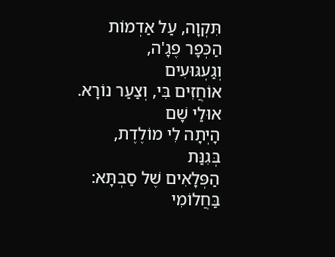תִּקְוָה, עַל אַדְמוֹת הַכְּפָר פֶגָ'ה,
וְגַעְגּוּעִים
אוֹחֲזִים בִּי, וְצַעַר נוֹרָא.
אוּלַי שָׁם
הָיְתָה לִי מוֹלֶדֶת,
בְּגִנַּת
הַפְּלָאִים שֶׁל סַבְתָּא:
בַּחֲלוֹמִי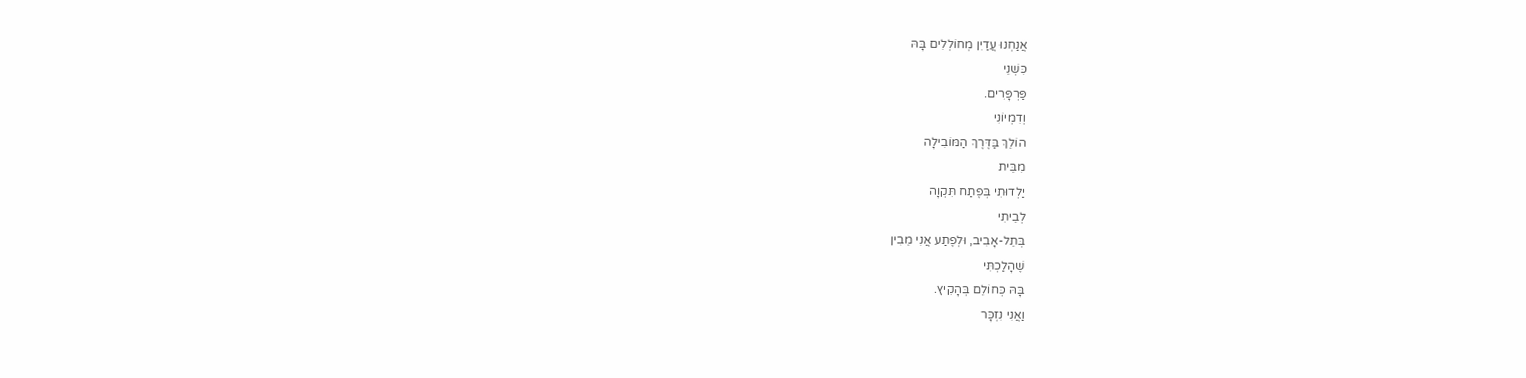אֲנַחְנוּ עֲדַיִן מְחוֹלְלִים בָּהּ
כִּשְׁנֵי
פַּרְפָּרִים.
וְדִמְיוֹנִי
הוֹלֵךְ בַּדֶּרֶךְ הַמּוֹבִילָה
מִבֵּית
יַלְדוּתִי בְּפֶתַח תִּקְוָה
לְבֵיתִי
בְּתֵל-אָבִיב, וּלְפֶתַע אֲנִי מֵבִין
שֶׁהָלַכְתִּי
בָּהּ כְּחוֹלֵם בְּהָקִיץ.
וַאֲנִי נִזְכָּר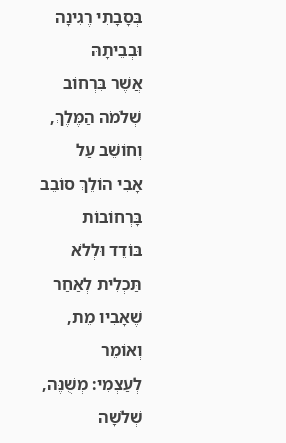בְּסָבָתִי רֶגִינָה
וּבְבֵיתָהּ
אֲשֶׁר בִּרְחוֹב שְׁלֹמֹה הַמֶּלֶךְ,
וְחוֹשֵׁב עַל
אָבִי הוֹלֵךְ סוֹבֵב בָּרְחוֹבוֹת
בּוֹדֵד וּלְלֹא
תַּכְלִית לְאַחַר שֶׁאָבִיו מֵת,
וְאוֹמֵר
לְעַצְמִי: מְשֻׁנֶּה, שְׁלֹשָה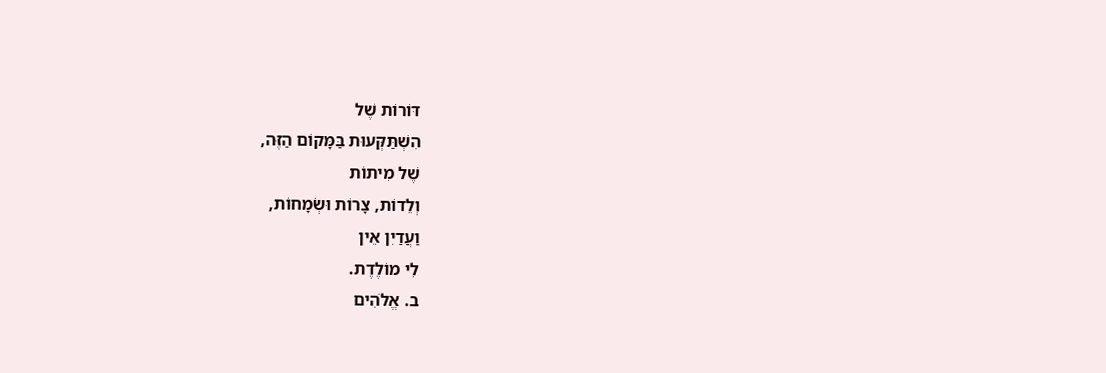דּוֹרוֹת שֶׁל
הִשְׁתַּקְּעוּת בַּמָּקוֹם הַזֶּה,
שֶׁל מִיתוֹת
וְלֵדוֹת, צָרוֹת וּשְׂמָחוֹת,
וַעֲדַיִן אֵין
לִי מוֹלֶדֶת.
ב. אֱלֹהִים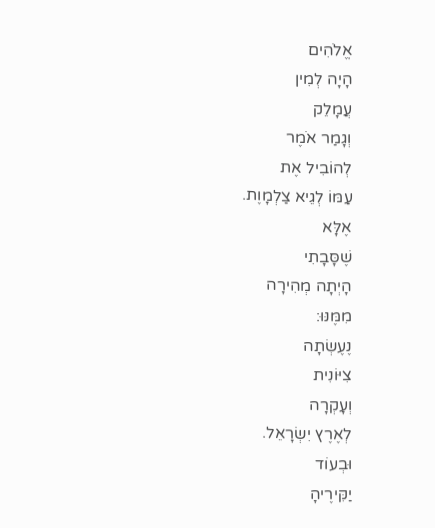אֱלֹהִים
הָיָה לְמִין
עֲמָלֵק
וְגָמַר אֹמֶר
לְהוֹבִיל אֶת
עַמּוֹ לְגֵיא צַלְמָוֶת.
אֶלָּא
שֶׁסָּבָתִי
הָיְתָה מְהִירָה
מִמֶּנּוּ:
נֶעֶשְׂתָה
צִיּוֹנִית
וְעָקְרָה
לְאֶרֶץ יִשְׂרָאֵל.
וּבְעוֹד
יַקִּירֶיהָ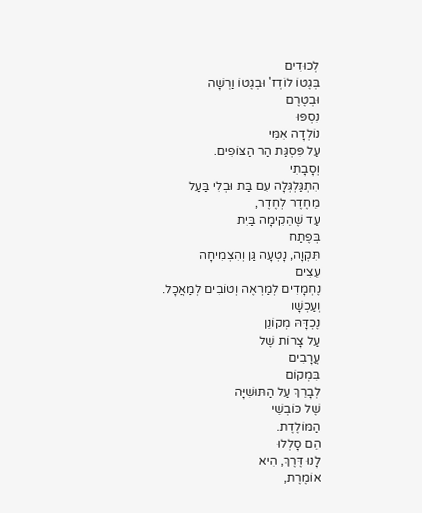לְכוּדִים
בְּגֶטוֹ לוֹדְז' וּבְגֶטוֹ וַרְשָׁה
וּבְטֶרֶם
נִסְפּוּ
נוֹלְדָה אִמִּי
עַל פִּסְגַּת הַר הַצּוֹפִים.
וְסָבָתִי
הִתְגַּלְגְּלָה עִם בַּת וּבְלִי בַּעַל
מֵחֶדֶר לְחֶדֶר,
עַד שֶׁהֵקִימָה בַּיִת
בְּפֶתַח
תִּקְוָה, נָטְעָה גַּן וְהִצְמִיחָה
עֵצִים
נֶחְמָדִים לְמַרְאֶה וְטוֹבִים לְמַאֲכָל.
וְעַכְשָׁו
נֶכְדָּהּ מְקוֹנֵן
עַל צָרוֹת שֶׁל
עֲרָבִים
בִּמְקוֹם
לְבָרֵךְ עַל הַתּוּשִׁיָּה
שֶׁל כּוֹבְשֵׁי
הַמּוֹלֶדֶת.
הֵם סָלְלוּ
לָנוּ דֶּרֶךְ, הִיא
אוֹמֶרֶת,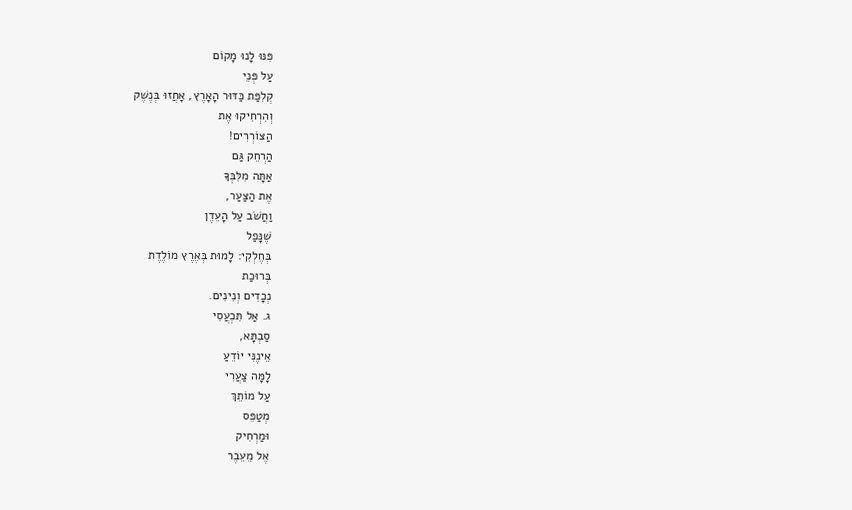פִּנּוּ לָנוּ מָקוֹם
עַל פְּנֵי
קְלִפַּת כַּדּוּר הָאָרֶץ, אָחֲזוּ בְּנֶשֶׁק
וְהִרְחִיקוּ אֶת
הַצּוֹרְרִים!
הַרְחֵק גַּם
אַתָּה מִלִּבְּךָ
אֶת הַצַּעַר,
וַחֲשֹׁב עַל הָעֵדֶן
שֶׁנָּפַל
בְּחֶלְקִי: לָמוּת בְּאֶרֶץ מוֹלֶדֶת
בְּרוּכַת
נְכָדִים וְנִינִים.
ג. אַל תִּכְעֲסִי
סַבְתָּא,
אֵינֶנִּי יוֹדֵעַ
לָמָּה צַעֲרִי
עַל מוֹתֵךְ
מְטַפֵּס
וּמַרְחִיק
אֶל מֵעֵבֶר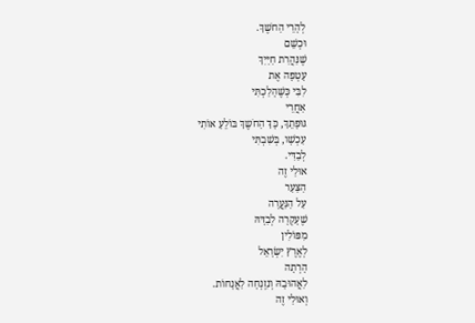לְהָרֵי הַחֹשֶךְ.
וּכְשֵׁם
שֶׁנַּהֲרַת חַיַּיִךְ
עָטְפָה אֶת
לִבִּי כְּשֶׁהָלַכְתִּי
אַחֲרֵי
גּוּפָתֵךְ, כָּךְ הַחֹשֶךְ בּוֹלֵעַ אוֹתִי
עַכְשָׁו, בְּשִׁבְתִּי
לְבַדִּי.
אוּלַי זֶה
הַצַּעַר
עַל הַנַּעֲרָה
שֶׁעָקְרָה לְבַדָּהּ
מִפּוֹלִין
לְאֶרֶץ יִשְׂרָאֵל
הָרְתָה
לַאֲהוּבָהּ וְנִזְנְחָה לַאֲנָחוֹת.
וְאוּלַי זֶה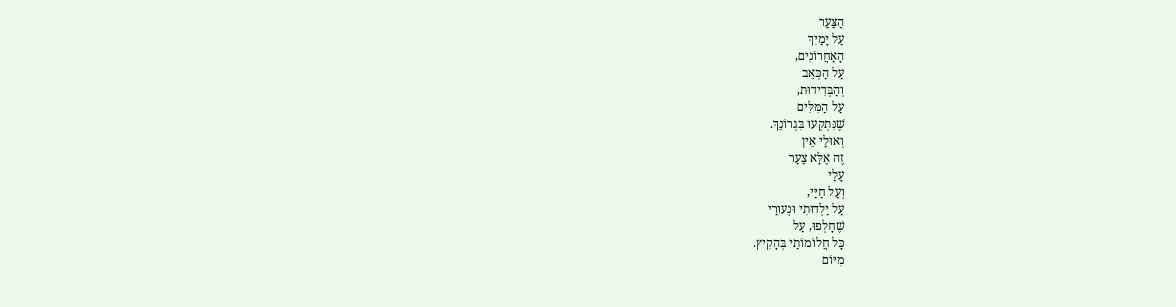הַצַּעַר
עַל יָמַיִךְ
הָאַחֲרוֹנִים,
עַל הַכְּאֵב
וְהַבְּדִידוּת,
עַל הַמִּלִּים
שֶׁנִּתְקְעוּ בִּגְרוֹנֵךְ.
וְאוּלַי אֵין
זֶה אֶלָּא צַעַר
עָלַי
וְעַל חַיַּי,
עַל יַלְדוּתִי וּנְעוּרַי
שֶׁחָלְפוּ, עַל
כָּל חֲלוֹמוֹתַי בְּהָקִיץ.
מִיּוֹם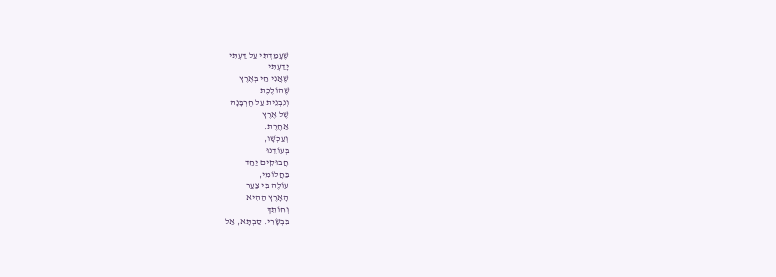שֶׁעָמַדְתִּי עַל דַּעְתִּי
יָדַעְתִּי
שֶׁאֲנִי חַי בְּאֶרֶץ
שֶׁהוֹלֶכֶת
וְנִבְנֵית עַל חֻרְבָּנָהּ
שֶׁל אֶרֶץ
אַחֶרֶת.
וְעַכְשָׁו,
בְּעוֹדֵנוּ
חֲבוּקִים יַחַד
בַּחֲלוֹמִי,
עוֹלֶה בִּי צַעַר
הָאָרֶץ הַהִיא
וְחוֹתֵךְ
בִּבְשָׂרִי. סַבְתָּא, אַל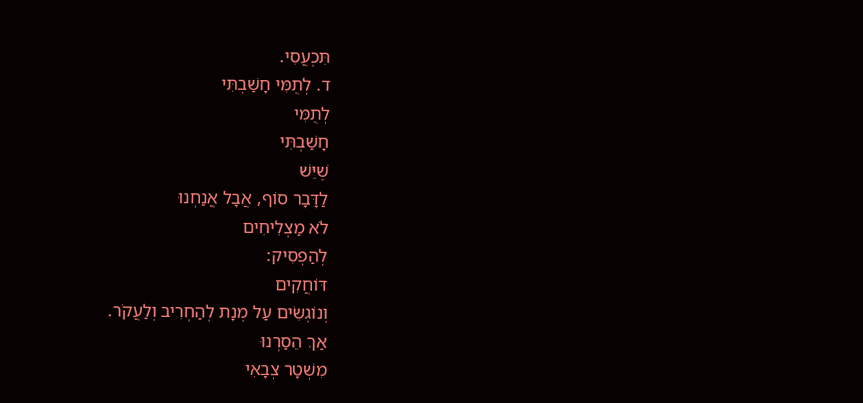תִּכְעֲסִי.
ד. לְתֻמִּי חָשַׁבְתִּי
לְתֻמִּי
חָשַׁבְתִּי
שֶׁיֵּשׁ
לַדָּבָר סוֹף, אֲבָל אֲנַחְנוּ
לֹא מַצְלִיחִים
לְהַפְסִיק:
דּוֹחֲקִים
וְנוֹגְשִׂים עַל מְנָת לְהַחְרִיב וְלַעֲקֹר.
אַךְ הֵסַרְנוּ
מִשְׁטָר צְבָאִי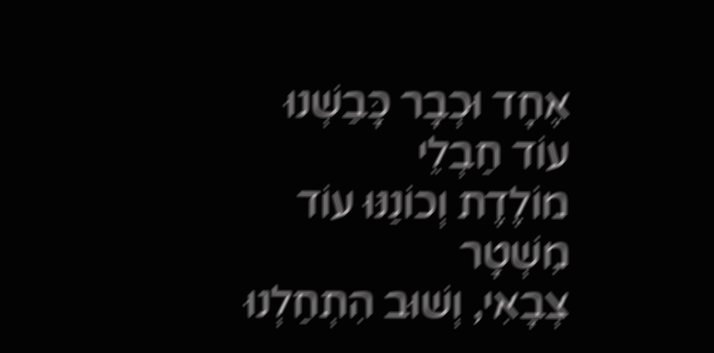אֶחָד וּכְבָר כָּבַשְׁנוּ
עוֹד חַבְלֵי
מוֹלֶדֶת וְכוֹנַנּוּ עוֹד
מִשְׁטָר
צְבָאִי, וְשׁוּב הִתְחַלְנוּ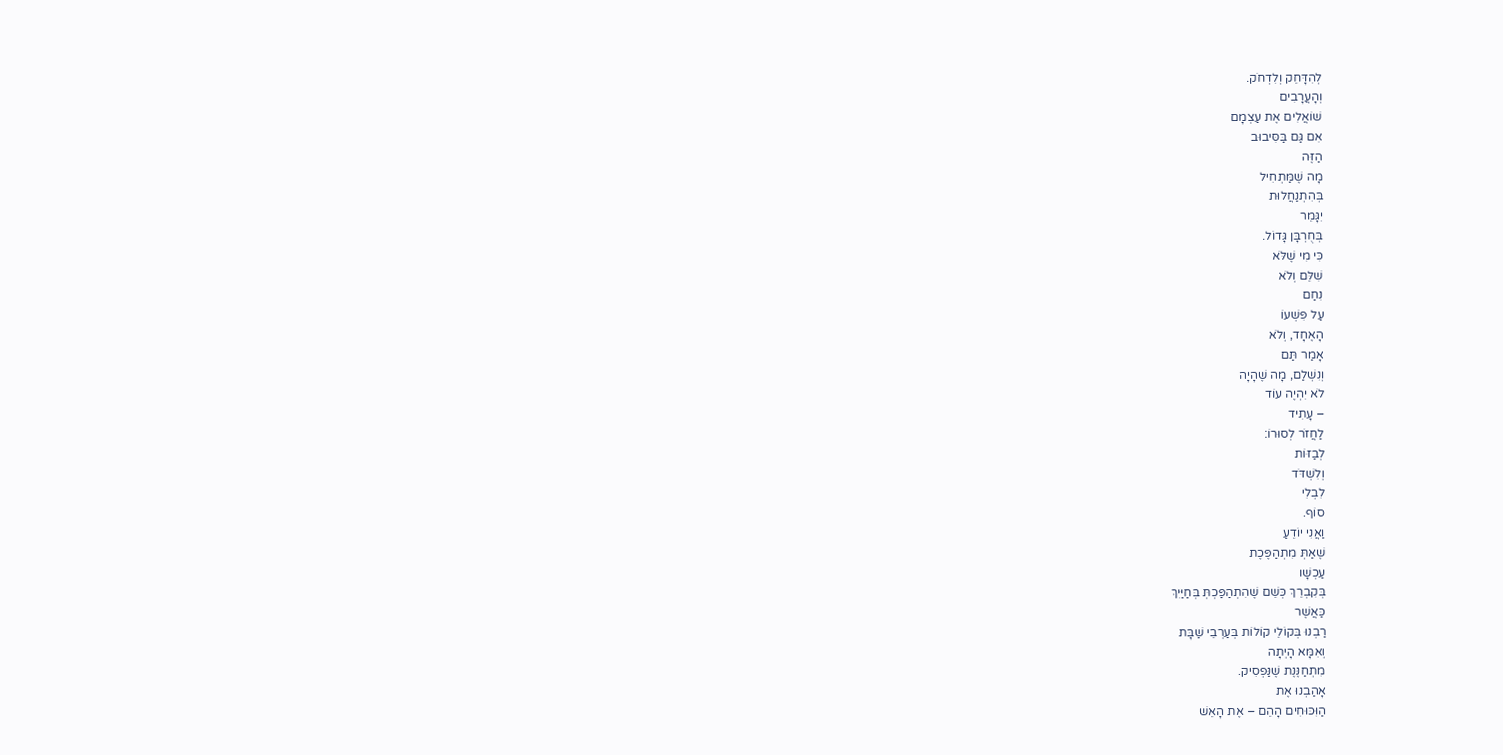לְהִדָּחֵק וְלִדְחֹק.
וְהָעֲרָבִים
שׁוֹאֲלִים אֶת עַצְמָם
אִם גַּם בַּסִּיבוּב
הַזֶּה
מָה שֶׁמַּתְחִיל
בְּהִתְנַחֲלוּת
יִגָּמֵר
בְּחֻרְבָּן גָּדוֹל.
כִּי מִי שֶׁלֹּא
שִׁלֵּם וְלֹא
נִחַם
עַל פִּשְׁעוֹ
הָאֶחָד, וְלֹא
אָמַר תַּם
וְנִשְׁלַם, מָה שֶׁהָיָה
לֹא יִהְיֶה עוֹד
– עָתִיד
לַחֲזֹר לְסוּרוֹ:
לְבַזּוֹת
וְלִשְׁדֹּד
לִבְלִי
סוֹף.
וַאֲנִי יוֹדֵעַ
שֶׁאַתְּ מִתְהַפֶּכֶת
עַכְשָׁו
בְּקִבְרֵךְ כְּשֵׁם שֶׁהִתְהַפַּכְתְּ בְּחַיַּיִךְ
כַּאֲשֶׁר
רַבְנוּ בְּקוֹלֵי קוֹלוֹת בְּעַרְבֵי שַׁבָּת
וְאִמָּא הָיְתָה
מִתְחַנֶּנֶת שֶׁנַּפְסִיק.
אָהַבְנוּ אֶת
הַוִּכּוּחִים הָהֵם – אֶת הָאֵשׁ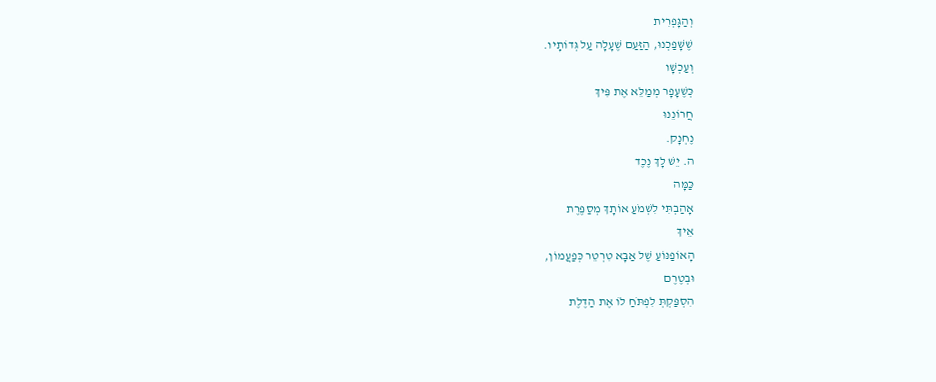וְהַגָּפְרִית
שֶׁשָּׁפַכְנוּ, הַזַּעַם שֶׁעָלָה עַל גְּדוֹתָיו.
וְעַכְשָׁו
כְּשֶׁעָפָר מְמַלֵּא אֶת פִּיךְ
חֲרוֹנֵנוּ
נֶחְנָק.
ה. יֵשׁ לָךְ נֶכֶד
כַּמָּה
אָהַבְתִּי לִשְׁמֹעַ אוֹתָךְ מְסַפֶּרֶת
אֵיךְ
הָאוֹפַנּוֹעַ שֶׁל אַבָּא טִרְטֵר כְּפַעֲמוֹן,
וּבְטֶרֶם
הִסְפַּקְתְּ לִפְתֹּחַ לוֹ אֶת הַדֶּלֶת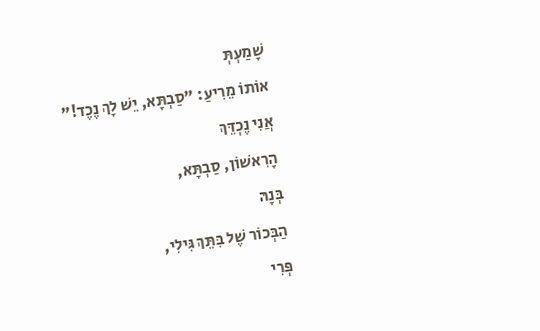שָׁמַעְתְּ
אוֹתוֹ מֵרִיעַ: "סַבְתָּא, יֵשׁ לָךְ נֶכֶד!"
אֲנִי נֶכְדֵּךְ
הָרִאשׁוֹן, סַבְתָּא,
בְּנָהּ
הַבְּכוֹר שֶׁל בִּתֵּךְ גִּילִי,
פְּרִי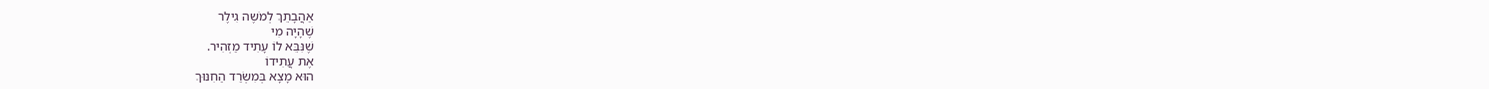אַהֲבָתֵךְ לְמֹשֶה גִילֶר
שֶׁהָיָה מִי
שֶׁנִּבֵּא לוֹ עָתִיד מַזְהִיר.
אֶת עֲתִידוֹ
הוּא מָצָא בְּמִשְׂרַד הַחִנּוּךְ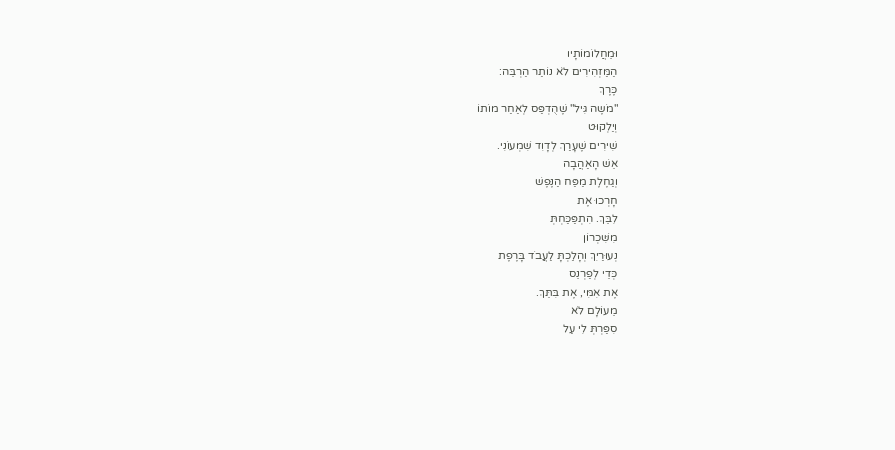וּמֵחֲלוֹמוֹתָיו
הַמַּזְהִירִים לֹא נוֹתַר הַרְבֵּה:
כֶּרֶךְ
"מֹשֶה גִּיל" שֶׁהֻדְפַּס לְאַחַר מוֹתוֹ
וְיַלְקוּט
שִׁירִים שֶׁעָרַךְ לְדָוִד שִׁמְעוֹנִי.
אֵשׁ הָאַהֲבָה
וְגַחֶלֶת מַפַּח הַנֶּפֶשׁ
חָרְכוּ אֶת
לִבֵּךְ. הִתְפַּכַּחְתְּ
מִשִּׁכְרוֹן
נְעוּרַיִךְ וְהָלַכְתָּ לַעֲבֹד בָּרֶפֶת
כְּדֵי לְפַרְנֵס
אֶת אִמִּי, אֶת בִּתֵּךְ.
מֵעוֹלָם לֹא
סִפַּרְתְּ לִי עַל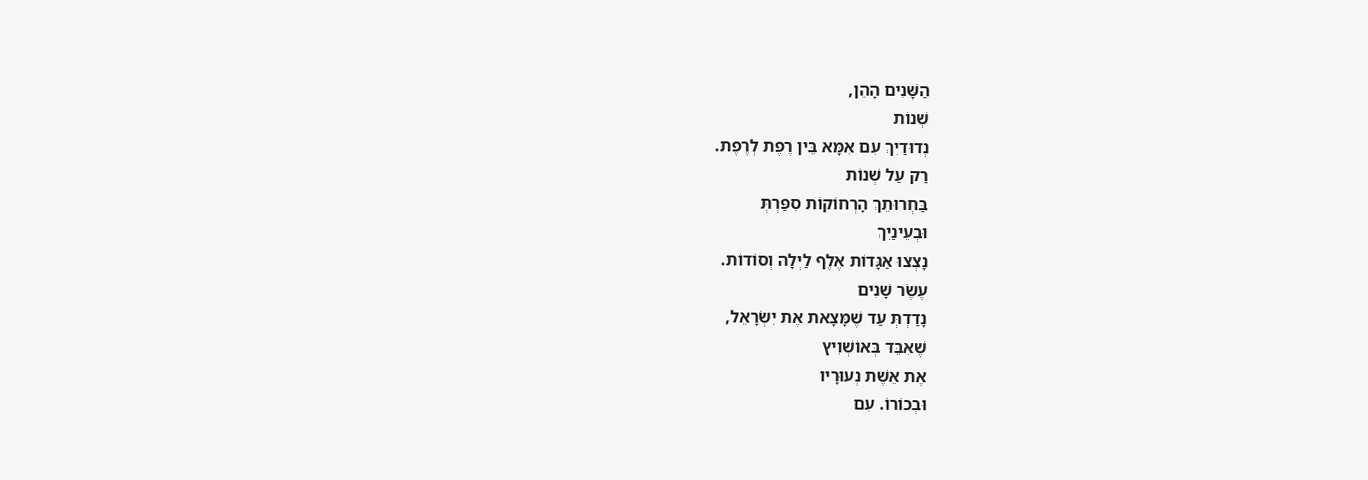הַשָּׁנִים הָהֵן,
שְׁנוֹת
נְדוּדַיִךְ עִם אִמָּא בֵּין רֶפֶת לְרֶפֶת.
רַק עַל שְׁנוֹת
בַּחְרוּתֵךְ הָרְחוֹקוֹת סִפַּרְתְּ
וּבְעֵינַיִךְ
נָצְצוּ אַגָּדוֹת אֶלֶף לַיְלָה וְסוֹדוֹת.
עֶשֶׂר שָׁנִים
נָדַדְתְּ עַד שֶׁמָּצָאת אֶת יִשְׂרָאֵל,
שֶׁאִבֵּד בְּאוֹשְׁוִיץ
אֶת אֵשֶׁת נְעוּרָיו
וּבְכוֹרוֹ. עִם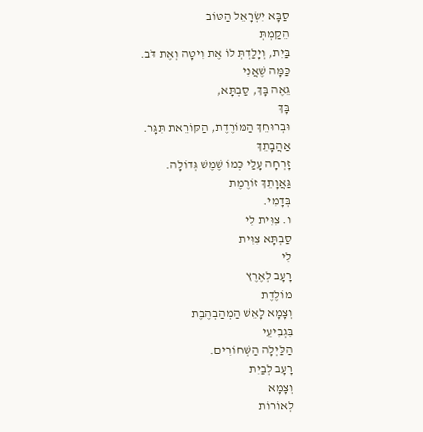סַבָּא יִשְׂרָאֵל הַטּוֹב
הֵקַמְתְּ
בַּיִת, וְיָלַדְתְּ לוֹ אֶת וִיטָה וְאֶת דֹּב.
כַּמָּה שֶׁאֲנִי
גֵּאֶה בָּךְ, סַבְתָּא,
בָּךְ
וּבְרוּחֵךְ הַמּוֹרֶדֶת, הַקּוֹרֵאת תִּגָּר.
אַהֲבָתֵךְ
זָרְחָה עָלַי כְּמוֹ שֶׁמֶשׁ גְּדוֹלָה.
גַּאֲוָתֵךְ זוֹרֶמֶת
בְּדָמִי.
ו. צִוִּית לִי
סַבְתָּא צִוִּית
לִי
רָעָב לְאֶרֶץ
מוֹלֶדֶת
וְצָמָא לָאֵשׁ הַמְהַבְהֶבֶת
בִּגְבִיעֵי
הַלַּיְלָה הַשְּׁחוֹרִים.
רָעָב לְבַיִת
וְצָמָא
לְאוֹרוֹת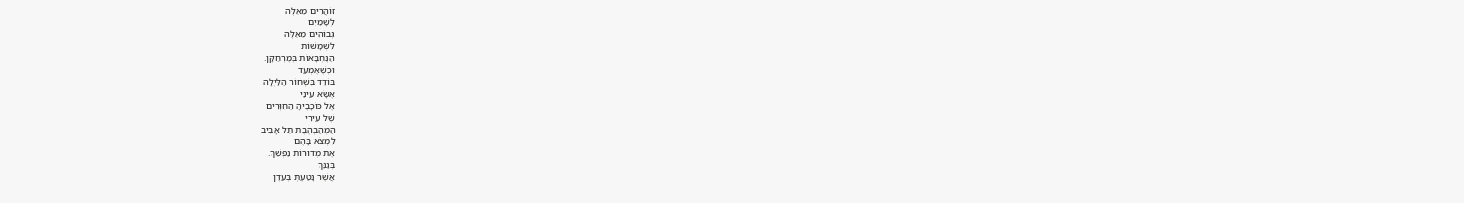זוֹהֲרִים מֵאֵלֶּה
לְשָׁמַיִם
גְּבוֹהִים מֵאֵלֶּה
לִשְׁמָשׁוֹת
הַנֶּחְבָּאוֹת בְּמֶרְחַקָּן.
וּכְשֶׁאֶמְעַד
בּוֹדֵד בִּשְׁחוֹר הַלַּיְלָה
אֶשָּׂא עֵינַי
אֶל כּוֹכָבֶיהָ הַחִוְּרִים
שֶׁל עִירִי
הַמְהַבְהֶבֶת תֵּל אָבִיב
לִמְצֹא בָּהֶם
אֶת מְדוּרוֹת נַפְשֵׁךְ.
בְּגַנֵּךְ
אֲשֶׁר נָטַעְתְּ בְּעֵדֶן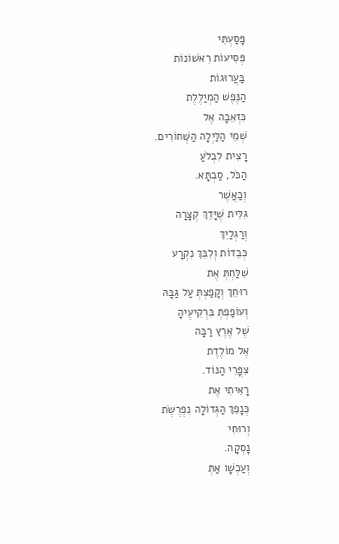פָּסַעְתִּי
פְּסִיעוֹת רִאשׁוֹנוֹת
בַּעֲרוּגוֹת
הַנֶּפֶשׁ הַמְיַלֶּלֶת
כִּזְאֵבָה אֶל
שְׁמֵי הַלַּיְלָה הַשְּׁחוֹרִים.
רָצִית לִבְלֹעַ
הַכֹּל, סַבְתָּא.
וְכַאֲשֶׁר
גִּלִּית שֶׁיָּדֵךְ קְצָרָה
וְרַגְלַיִךְ
כְּבֵדוֹת וְלִבֵּךְ נִקְרָע
שִׁלַּחְתְּ אֶת
רוּחֵךְ וְקָפַצְתְּ עַל גַּבָּהּ
וְעוֹפַפְתְּ בִּרְקִיעֶיהָ
שֶׁל אֶרֶץ רַבָּה
אֶל מוֹלֶדֶת
צִפֳּרֵי הַנּוֹד.
רָאִיתִי אֶת
כְּנָפֵךְ הַגְּדוֹלָה נִפְרֶשֶׂת
וְרוּחִי
נָסְקָה.
וְעַכְשָׁו אַתְּ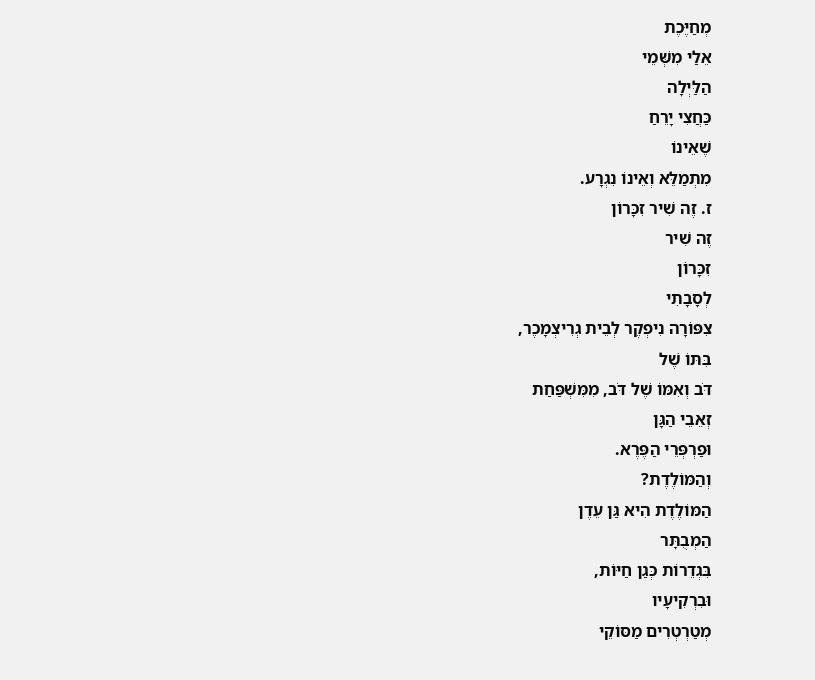מְחַיֶּכֶת
אֵלַי מִשְּׁמֵי
הַלַּיְלָה
כַּחֲצִי יָרֵחַ
שֶׁאֵינוֹ
מִתְמַלֵּא וְאֵינוֹ נִגְרָע.
ז. זֶה שִׁיר זִכָּרוֹן
זֶה שִׁיר
זִכָּרוֹן
לְסָבָתִי
צִפּוֹרָה נִיפְקֶר לְבֵית גְרִיצְמָכֶר,
בִּתּוֹ שֶׁל
דֹּב וְאִמּוֹ שֶׁל דֹּב, מִמִּשְׁפַּחַת
זְאֵבֵי הַגָּן
וּפַרְפְּרֵי הַפֶּרֶא.
וְהַמּוֹלֶדֶת?
הַמּוֹלֶדֶת הִיא גַּן עֵדֶן
הַמְבֻתָּר
בִּגְדֵרוֹת כְּגַן חַיּוֹת,
וּבִרְקִיעָיו
מְטַרְטְרִים מַסּוֹקֵי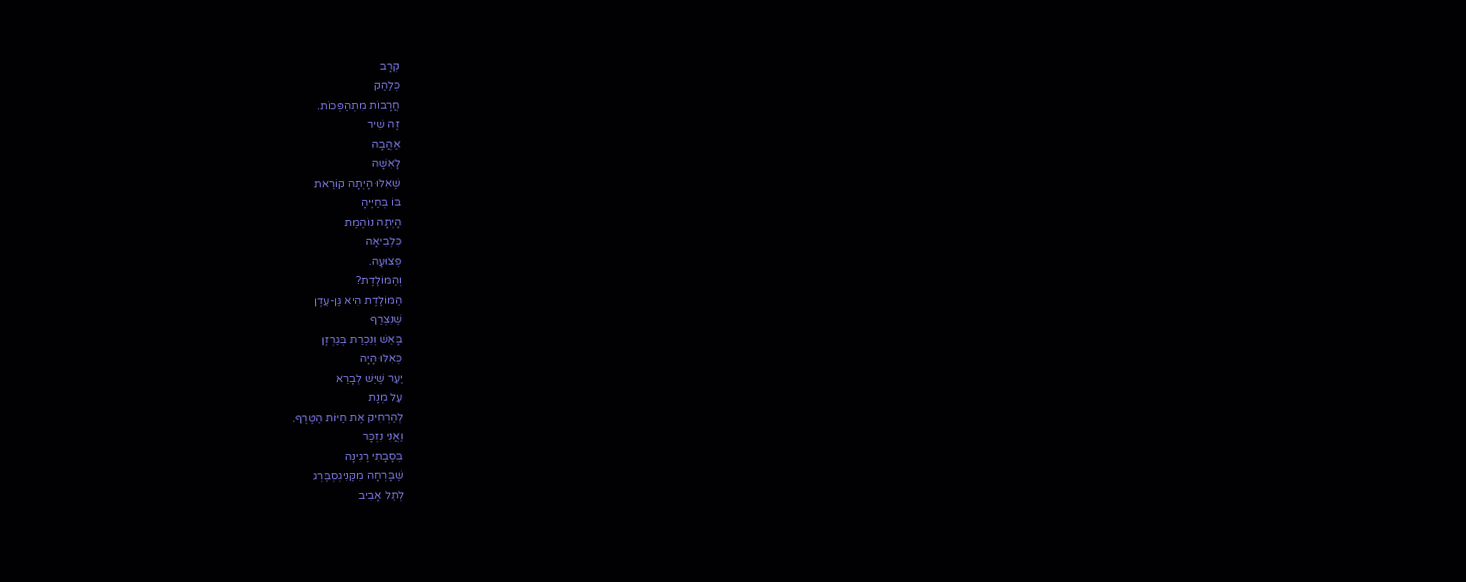קְרָב
כְּלַהַק
חֲרָבוֹת מִתְהַפְּכוֹת.
זֶה שִׁיר
אַהֲבָה
לָאִשָּׁה
שֶׁאִלּוּ הָיְתָה קוֹרֵאת
בּוֹ בְּחַיֶּיהָ
הָיְתָה נוֹהֶמֶת
כִּלְבִיאָה
פְּצוּעָה.
וְהַמּוֹלֶדֶת?
הַמּוֹלֶדֶת הִיא גַּן-עֵדֶן
שֶׁנִּצְרַף
בָּאֵשׁ וְנִכְרַת בְּגַרְזֶן
כְּאִלּוּ הָיָה
יַעַר שֶׁיֵּשׁ לְבָרֵא
עַל מְנָת
לְהַרְחִיק אֶת חַיּוֹת הַטֶּרֶף.
וַאֲנִי נִזְכָּר
בְּסָבָתִי רֶגִינָה
שֶׁבָּרְחָה מִקֶּנִיגְסְבֶּרְג
לְתֵל אָבִיב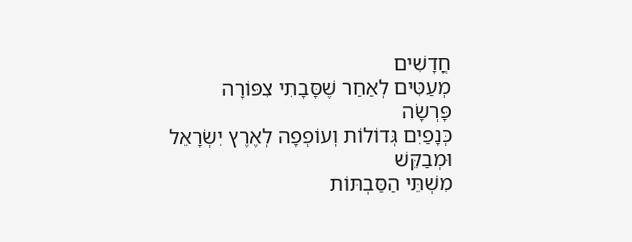חֳדָשִׁים
מְעַטִּים לְאַחַר שֶׁסָּבָתִי צִפּוֹרָה
פָּרְשָׂה
כְּנָפַיִם גְּדוֹלוֹת וְעוֹפְפָה לְאֶרֶץ יִשְׂרָאֵל
וּמְבַקֵּשׁ
מִשְׁתֵּי הַסַּבְתּוֹת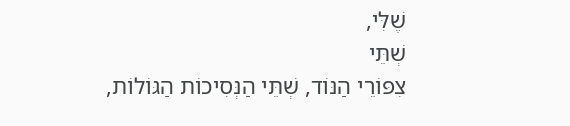שֶׁלִּי,
שְׁתֵּי
צִפּוֹרֵי הַנּוֹד, שְׁתֵּי הַנְּסִיכוֹת הַגּוֹלוֹת,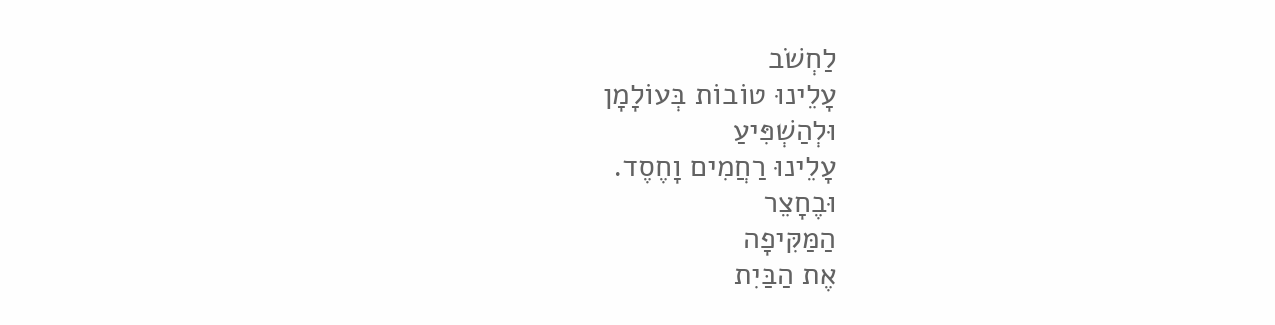לַחְשֹׁב
עָלֵינוּ טוֹבוֹת בְּעוֹלָמָן
וּלְהַשְׁפִּיעַ
עָלֵינוּ רַחֲמִים וָחֶסֶד.
וּבֶחָצֵר
הַמַּקִּיפָה
אֶת הַבַּיִת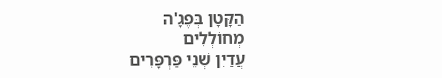הַקָּטָן בְּפֶגָ'ה
מְחוֹלְלִים
עֲדַיִן שְׁנֵי פַּרְפָּרִים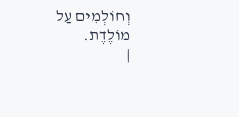וְחוֹלְמִים עַל
מוֹלֶדֶת.
|